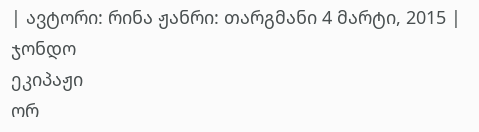| ავტორი: რინა ჟანრი: თარგმანი 4 მარტი, 2015 |
ჯონდო
ეკიპაჟი
ორ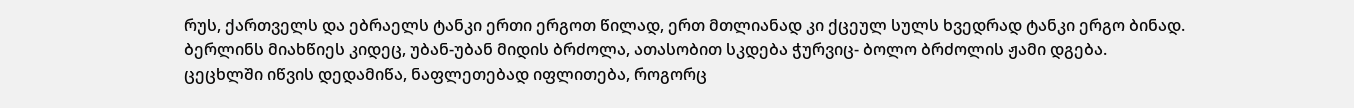რუს, ქართველს და ებრაელს ტანკი ერთი ერგოთ წილად, ერთ მთლიანად კი ქცეულ სულს ხვედრად ტანკი ერგო ბინად.
ბერლინს მიახწიეს კიდეც, უბან-უბან მიდის ბრძოლა, ათასობით სკდება ჭურვიც- ბოლო ბრძოლის ჟამი დგება.
ცეცხლში იწვის დედამიწა, ნაფლეთებად იფლითება, როგორც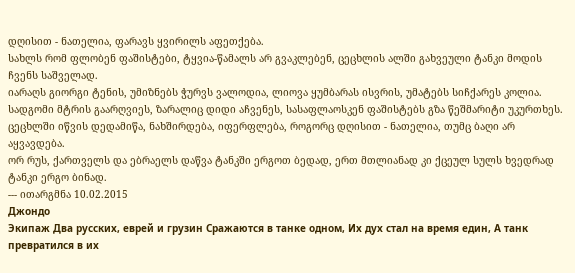დღისით - ნათელია, ფარავს ყვირილს აფეთქება.
სახლს რომ ფლობენ ფაშისტები, ტყვია-წამალს არ გვაკლებენ, ცეცხლის ალში გახვეული ტანკი მოდის ჩვენს საშველად.
იარაღს გიორგი ტენის, უმიზნებს ჭურვს ვალოდია, ლიოვა ყუმბარას ისვრის, უმატებს სიჩქარეს კოლია.
სადგომი მტრის გაარღვიეს, ზარალიც დიდი აჩვენეს, სასაფლაოსკენ ფაშისტებს გზა წეშმარიტი უკურთხეს.
ცეცხლში იწვის დედამიწა, ნახშირდება, იფერფლება, როგორც დღისით - ნათელია, თუმც ბაღი არ აყვავდება.
ორ რუს, ქართველს და ებრაელს დაწვა ტანკში ერგოთ ბედად, ერთ მთლიანად კი ქცეულ სულს ხვედრად ტანკი ერგო ბინად.
--- ითარგმნა 10.02.2015
Джондо
Экипаж Два русских, еврей и грузин Сражаются в танке одном, Их дух стал на время един, А танк превратился в их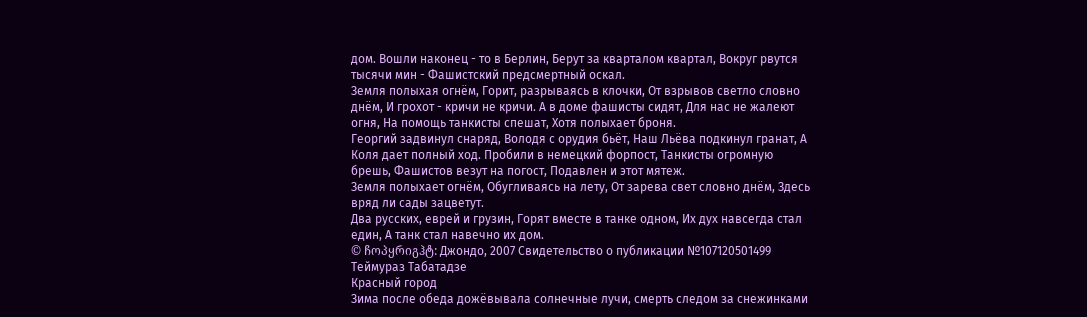дом. Вошли наконец - то в Берлин, Берут за кварталом квартал, Вокруг рвутся тысячи мин - Фашистский предсмертный оскал.
Земля полыхая огнём, Горит, разрываясь в клочки, От взрывов светло словно днём, И грохот - кричи не кричи. А в доме фашисты сидят, Для нас не жалеют огня, На помощь танкисты спешат, Хотя полыхает броня.
Георгий задвинул снаряд, Володя с орудия бьёт, Наш Льёва подкинул гранат, А Коля дает полный ход. Пробили в немецкий форпост, Танкисты огромную брешь, Фашистов везут на погост, Подавлен и этот мятеж.
Земля полыхает огнём, Обугливаясь на лету, От зарева свет словно днём, Здесь вряд ли сады зацветут.
Два русских, еврей и грузин, Горят вместе в танке одном, Их дух навсегда стал един, А танк стал навечно их дом.
© ჩოპყრიგჰტ: Джондо, 2007 Свидетельство о публикации №107120501499
Теймураз Табатадзе
Красный город
Зима после обеда дожёвывала солнечные лучи, смерть следом за снежинками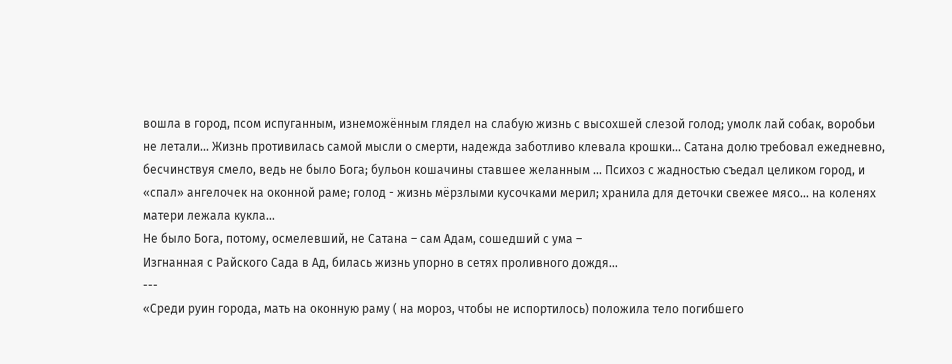вошла в город, псом испуганным, изнеможённым глядел на слабую жизнь с высохшей слезой голод; умолк лай собак, воробьи не летали... Жизнь противилась самой мысли о смерти, надежда заботливо клевала крошки... Сатана долю требовал ежедневно, бесчинствуя смело, ведь не было Бога; бульон кошачины ставшее желанным … Психоз с жадностью съедал целиком город, и «спал» ангелочек на оконной раме; голод - жизнь мёрзлыми кусочками мерил; хранила для деточки свежее мясо... на коленях матери лежала кукла...
Не было Бога, потому, осмелевший, не Сатана – сам Адам, сошедший с ума –
Изгнанная с Райского Сада в Ад, билась жизнь упорно в сетях проливного дождя...
---
«Среди руин города, мать на оконную раму ( на мороз, чтобы не испортилось) положила тело погибшего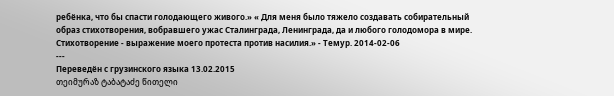ребёнка, что бы спасти голодающего живого.» « Для меня было тяжело создавать собирательный образ стихотворения, вобравшего ужас Сталинграда, Ленинграда, да и любого голодомора в мире. Стихотворение - выражение моего протеста против насилия.» - Темур. 2014-02-06
---
Переведён с грузинского языка 13.02.2015
თეიმურაზ ტაბატაძე წითელი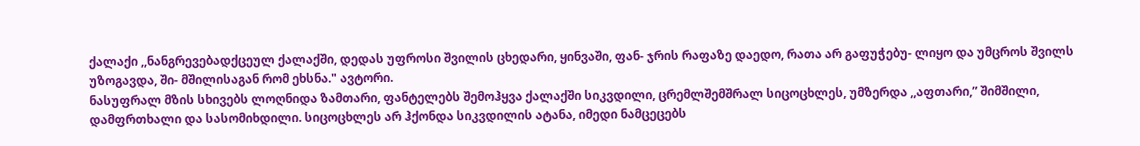ქალაქი ,,ნანგრევებადქცეულ ქალაქში, დედას უფროსი შვილის ცხედარი, ყინვაში, ფან- ჯრის რაფაზე დაედო, რათა არ გაფუჭებუ- ლიყო და უმცროს შვილს უზოგავდა, ში- მშილისაგან რომ ეხსნა." ავტორი.
ნასუფრალ მზის სხივებს ლოღნიდა ზამთარი, ფანტელებს შემოჰყვა ქალაქში სიკვდილი, ცრემლშემშრალ სიცოცხლეს, უმზერდა ,,აფთარი,” შიმშილი, დამფრთხალი და სასომიხდილი. სიცოცხლეს არ ჰქონდა სიკვდილის ატანა, იმედი ნამცეცებს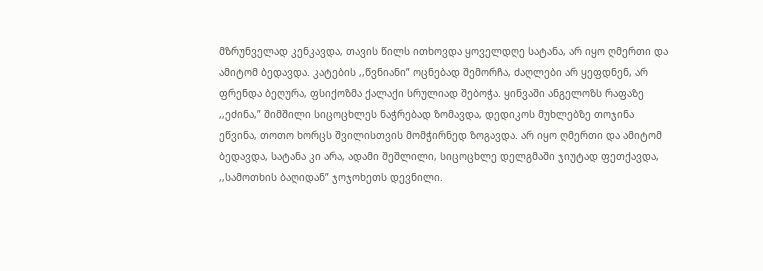მზრუნველად კენკავდა, თავის წილს ითხოვდა ყოველდღე სატანა, არ იყო ღმერთი და ამიტომ ბედავდა. კატების ,,წვნიანი” ოცნებად შემორჩა, ძაღლები არ ყეფდნენ, არ ფრენდა ბეღურა, ფსიქოზმა ქალაქი სრულიად შებოჭა. ყინვაში ანგელოზს რაფაზე ,,ეძინა,” შიმშილი სიცოცხლეს ნაჭრებად ზომავდა, დედიკოს მუხლებზე თოჯინა ეწვინა, თოთო ხორცს შვილისთვის მომჭირნედ ზოგავდა. არ იყო ღმერთი და ამიტომ ბედავდა, სატანა კი არა, ადამი შეშლილი, სიცოცხლე დელგმაში ჯიუტად ფეთქავდა, ,,სამოთხის ბაღიდან” ჯოჯოხეთს დევნილი.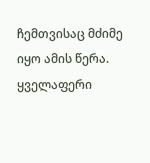ჩემთვისაც მძიმე იყო ამის წერა. ყველაფერი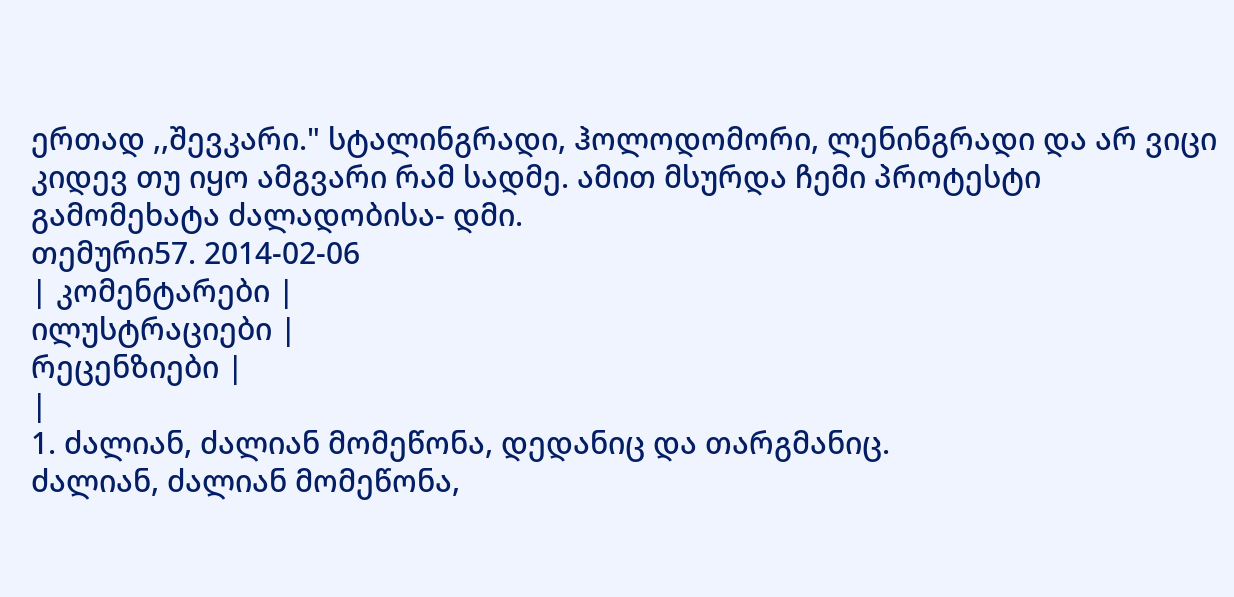ერთად ,,შევკარი." სტალინგრადი, ჰოლოდომორი, ლენინგრადი და არ ვიცი კიდევ თუ იყო ამგვარი რამ სადმე. ამით მსურდა ჩემი პროტესტი გამომეხატა ძალადობისა- დმი.
თემური57. 2014-02-06
| კომენტარები |
ილუსტრაციები |
რეცენზიები |
|
1. ძალიან, ძალიან მომეწონა, დედანიც და თარგმანიც.
ძალიან, ძალიან მომეწონა,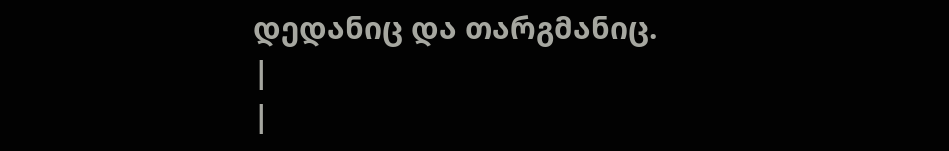დედანიც და თარგმანიც.
|
|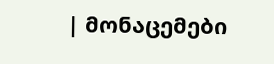| მონაცემები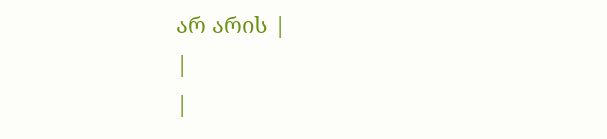არ არის |
|
|